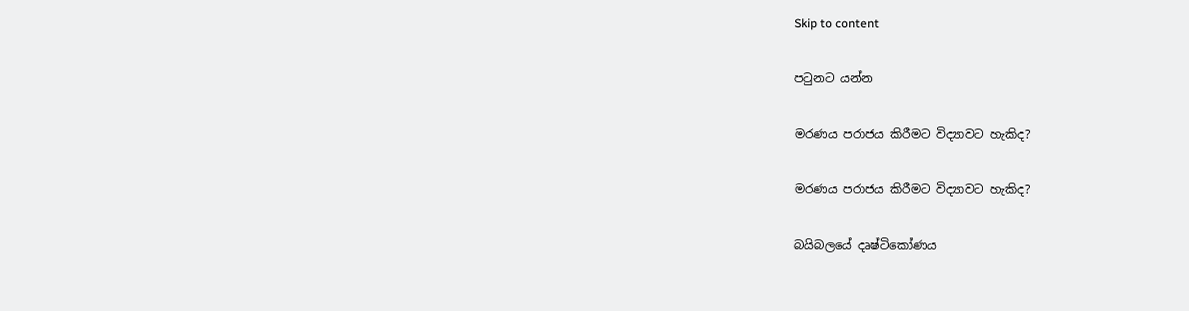Skip to content

පටුනට යන්න

මරණය පරාජය කිරීමට විද්‍යාවට හැකිද?

මරණය පරාජය කිරීමට විද්‍යාවට හැකිද?

බයිබලයේ දෘෂ්ටිකෝණය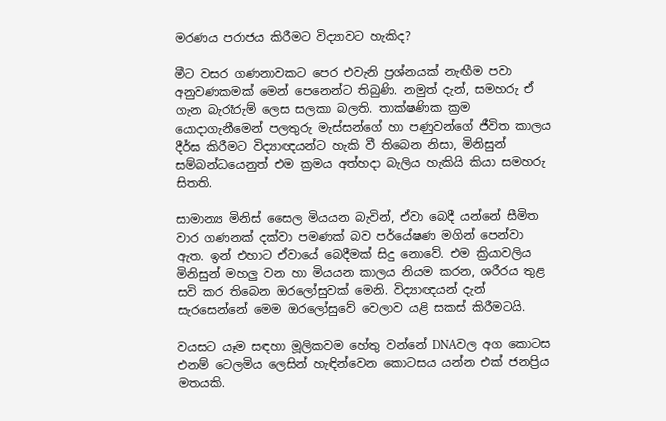මරණය පරාජය කිරීමට විද්‍යාවට හැකිද?

මීට වසර ගණනාවකට පෙර එවැනි ප්‍රශ්නයක් නැඟීම පවා අනුවණකමක් මෙන් පෙනෙන්ට තිබුණි. නමුත් දැන්, සමහරු ඒ ගැන බැරෑරුම් ලෙස සලකා බලති. තාක්ෂණික ක්‍රම යොදාගැනීමෙන් පලතුරු මැස්සන්ගේ හා පණුවන්ගේ ජීවිත කාලය දීර්ඝ කිරීමට විද්‍යාඥයන්ට හැකි වී තිබෙන නිසා, මිනිසුන් සම්බන්ධයෙනුත් එම ක්‍රමය අත්හදා බැලිය හැකියි කියා සමහරු සිතති.

සාමාන්‍ය මිනිස් සෛල මියයන බැවින්, ඒවා බෙදී යන්නේ සීමිත වාර ගණනක් දක්වා පමණක් බව පර්යේෂණ මගින් පෙන්වා ඇත. ඉන් එහාට ඒවායේ බෙදීමක් සිදු නොවේ. එම ක්‍රියාවලිය මිනිසුන් මහලු වන හා මියයන කාලය නියම කරන, ශරීරය තුළ සවි කර තිබෙන ඔරලෝසුවක් මෙනි. විද්‍යාඥයන් දැන් සැරසෙන්නේ මෙම ඔරලෝසුවේ වෙලාව යළි සකස් කිරීමටයි.

වයසට යෑම සඳහා මූලිකවම හේතු වන්නේ DNAවල අග කොටස එනම් ටෙලමිය ලෙසින් හැඳින්වෙන කොටසය යන්න එක් ජනප්‍රිය මතයකි.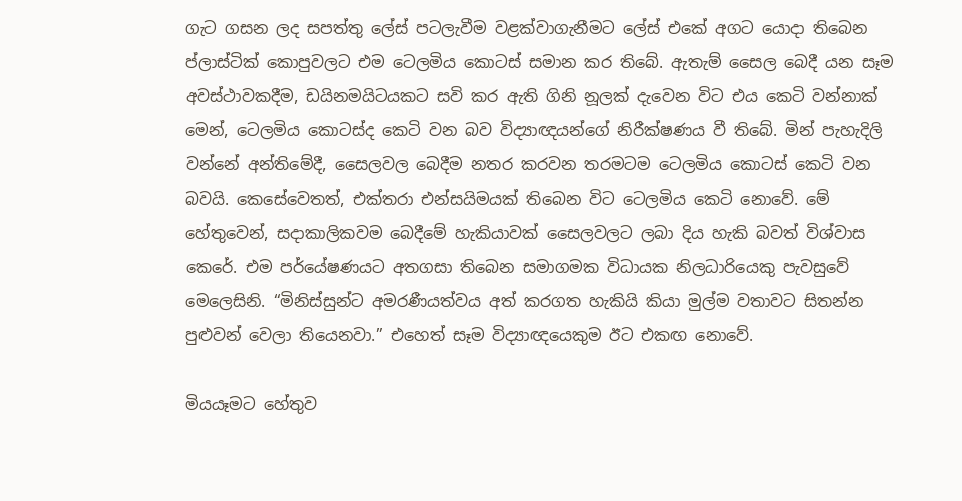ගැට ගසන ලද සපත්තු ලේස් පටලැවීම වළක්වාගැනීමට ලේස් එකේ අගට යොදා තිබෙන ප්ලාස්ටික් කොපුවලට එම ටෙලමිය කොටස් සමාන කර තිබේ. ඇතැම් සෛල බෙදී යන සෑම අවස්ථාවකදීම, ඩයිනමයිටයකට සවි කර ඇති ගිනි නූලක් දැවෙන විට එය කෙටි වන්නාක් මෙන්, ටෙලමිය කොටස්ද කෙටි වන බව විද්‍යාඥයන්ගේ නිරීක්ෂණය වී තිබේ. මින් පැහැදිලි වන්නේ අන්තිමේදී, සෛලවල බෙදීම නතර කරවන තරමටම ටෙලමිය කොටස් කෙටි වන බවයි. කෙසේවෙතත්, එක්තරා එන්සයිමයක් තිබෙන විට ටෙලමිය කෙටි නොවේ. මේ හේතුවෙන්, සදාකාලිකවම බෙදීමේ හැකියාවක් සෛලවලට ලබා දිය හැකි බවත් විශ්වාස කෙරේ. එම පර්යේෂණයට අතගසා තිබෙන සමාගමක විධායක නිලධාරියෙකු පැවසුවේ මෙලෙසිනි. “මිනිස්සුන්ට අමරණීයත්වය අත් කරගත හැකියි කියා මුල්ම වතාවට සිතන්න පුළුවන් වෙලා තියෙනවා.” එහෙත් සෑම විද්‍යාඥයෙකුම ඊට එකඟ නොවේ.

මියයෑමට හේතුව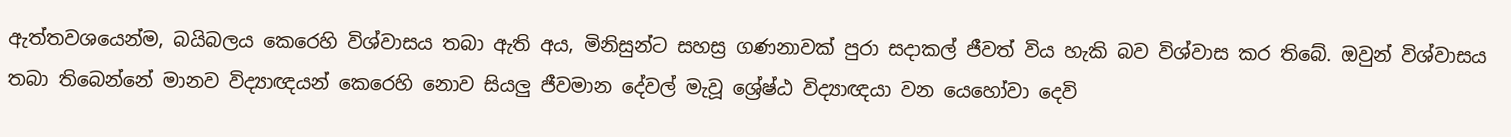ඇත්තවශයෙන්ම, බයිබලය කෙරෙහි විශ්වාසය තබා ඇති අය, මිනිසුන්ට සහස්‍ර ගණනාවක් පුරා සදාකල් ජීවත් විය හැකි බව විශ්වාස කර තිබේ. ඔවුන් විශ්වාසය තබා තිබෙන්නේ මානව විද්‍යාඥයන් කෙරෙහි නොව සියලු ජීවමාන දේවල් මැවූ ශ්‍රේෂ්ඨ විද්‍යාඥයා වන යෙහෝවා දෙවි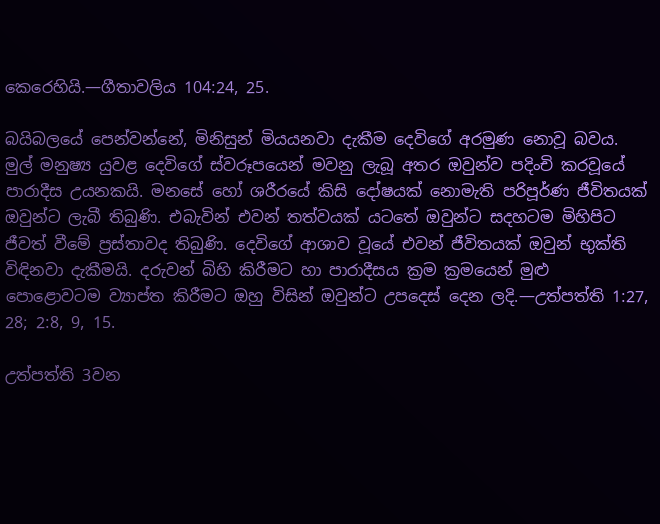කෙරෙහියි.—ගීතාවලිය 104:24, 25.

බයිබලයේ පෙන්වන්නේ, මිනිසුන් මියයනවා දැකීම දෙවිගේ අරමුණ නොවූ බවය. මුල් මනුෂ්‍ය යුවළ දෙවිගේ ස්වරූපයෙන් මවනු ලැබූ අතර ඔවුන්ව පදිංචි කරවූයේ පාරාදීස උයනකයි. මනසේ හෝ ශරීරයේ කිසි දෝෂයක් නොමැති පරිපූර්ණ ජීවිතයක් ඔවුන්ට ලැබී තිබුණි. එබැවින් එවන් තත්වයක් යටතේ ඔවුන්ට සදහටම මිහිපිට ජීවත් වීමේ ප්‍රස්තාවද තිබුණි. දෙවිගේ ආශාව වූයේ එවන් ජීවිතයක් ඔවුන් භුක්ති විඳිනවා දැකීමයි. දරුවන් බිහි කිරීමට හා පාරාදීසය ක්‍රම ක්‍රමයෙන් මුළු පොළොවටම ව්‍යාප්ත කිරීමට ඔහු විසින් ඔවුන්ට උපදෙස් දෙන ලදි.—උත්පත්ති 1:27, 28; 2:8, 9, 15.

උත්පත්ති 3වන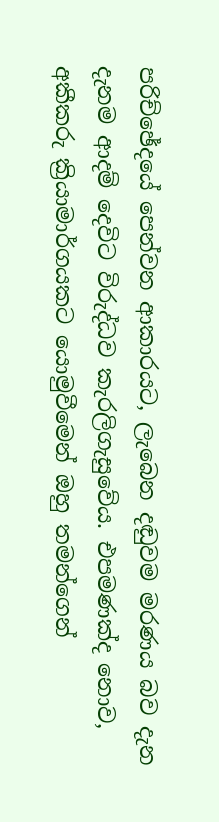පරිච්ඡේදයේ පෙන්වන ආකාරයට, ලැබෙන දඬුවම මරණය බව දැන දැනම ආදම් දෙවිට විරුද්ධව කැරලිගැසුවේය. එපමණක්ද නොව, අකීකරු ක්‍රියාමාර්ගයකට යොමුවීමෙන් ඔහු තමන්ගෙන්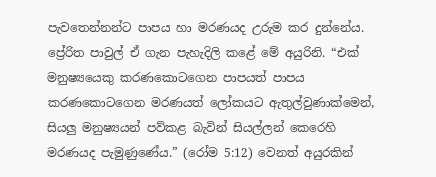පැවතෙන්නන්ට පාපය හා මරණයද උරුම කර දුන්නේය. ප්‍රේරිත පාවුල් ඒ ගැන පැහැදිලි කළේ මේ අයුරිනි. “එක් මනුෂ්‍යයෙකු කරණකොටගෙන පාපයත් පාපය කරණකොටගෙන මරණයත් ලෝකයට ඇතුල්වුණාක්මෙන්, සියලු මනුෂ්‍යයන් පව්කළ බැවින් සියල්ලන් කෙරෙහි මරණයද පැමුණුණේය.” (රෝම 5:12) වෙනත් අයුරකින්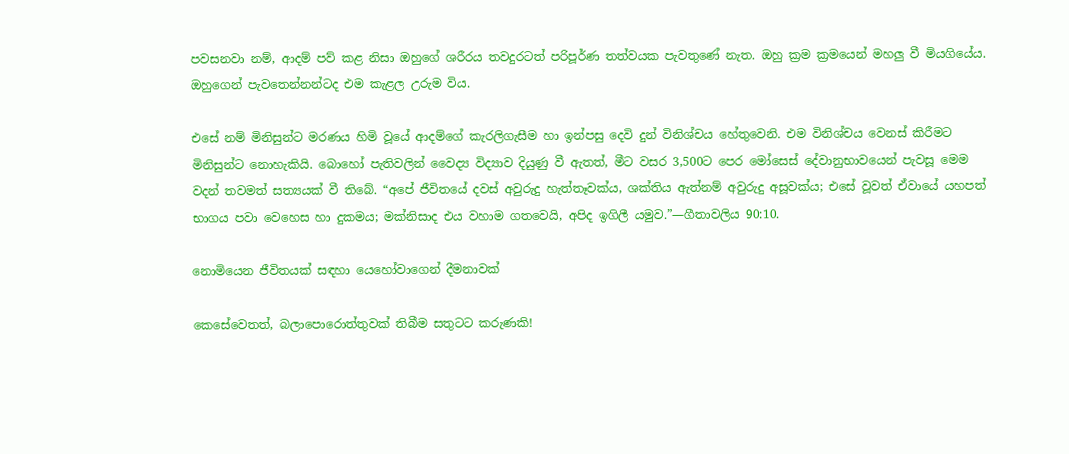පවසනවා නම්, ආදම් පව් කළ නිසා ඔහුගේ ශරීරය තවදුරටත් පරිපූර්ණ තත්වයක පැවතුණේ නැත. ඔහු ක්‍රම ක්‍රමයෙන් මහලු වී මියගියේය. ඔහුගෙන් පැවතෙන්නන්ටද එම කැළල උරුම විය.

එසේ නම් මිනිසුන්ට මරණය හිමි වූයේ ආදම්ගේ කැරලිගැසීම හා ඉන්පසු දෙවි දුන් විනිශ්චය හේතුවෙනි. එම විනිශ්චය වෙනස් කිරීමට මිනිසුන්ට නොහැකියි. බොහෝ පැතිවලින් වෛද්‍ය විද්‍යාව දියුණු වී ඇතත්, මීට වසර 3,500ට පෙර මෝසෙස් දේවානුභාවයෙන් පැවසූ මෙම වදන් තවමත් සත්‍යයක් වී තිබේ. “අපේ ජීවිතයේ දවස් අවුරුදු හැත්තෑවක්ය, ශක්තිය ඇත්නම් අවුරුදු අසූවක්ය; එසේ වූවත් ඒවායේ යහපත් භාගය පවා වෙහෙස හා දුකමය; මක්නිසාද එය වහාම ගතවෙයි, අපිද ඉගිලී යමුව.”—ගීතාවලිය 90:10.

නොමියෙන ජීවිතයක් සඳහා යෙහෝවාගෙන් දීමනාවක්

කෙසේවෙතත්, බලාපොරොත්තුවක් තිබීම සතුටට කරුණකි!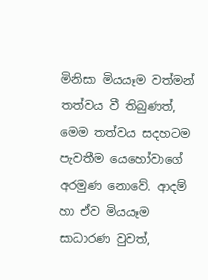මිනිසා මියයෑම වත්මන් තත්වය වී තිබුණත්, මෙම තත්වය සදහටම පැවතීම යෙහෝවාගේ අරමුණ නොවේ. ආදම් හා ඒව මියයෑම සාධාරණ වුවත්,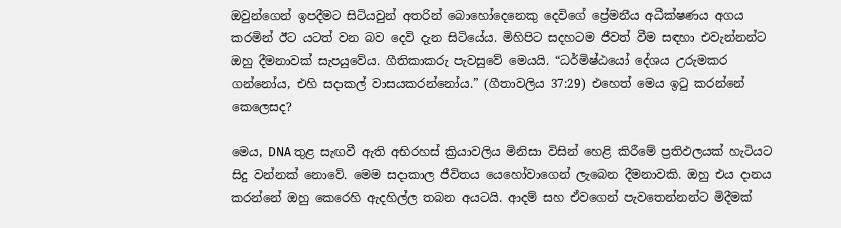ඔවුන්ගෙන් ඉපදීමට සිටියවුන් අතරින් බොහෝදෙනෙකු දෙවිගේ ප්‍රේමනීය අධීක්ෂණය අගය කරමින් ඊට යටත් වන බව දෙවි දැන සිටියේය. මිහිපිට සදහටම ජීවත් වීම සඳහා එවැන්නන්ට ඔහු දීමනාවක් සැපයුවේය. ගීතිකාකරු පැවසුවේ මෙයයි. “ධර්මිෂ්ඨයෝ දේශය උරුමකර ගන්නෝය, එහි සදාකල් වාසයකරන්නෝය.” (ගීතාවලිය 37:29) එහෙත් මෙය ඉටු කරන්නේ කෙලෙසද?

මෙය, DNA තුළ සැඟවී ඇති අභිරහස් ක්‍රියාවලිය මිනිසා විසින් හෙළි කිරීමේ ප්‍රතිඵලයක් හැටියට සිදු වන්නක් නොවේ. මෙම සදාකාල ජීවිතය යෙහෝවාගෙන් ලැබෙන දීමනාවකි. ඔහු එය දානය කරන්නේ ඔහු කෙරෙහි ඇදහිල්ල තබන අයටයි. ආදම් සහ ඒවගෙන් පැවතෙන්නන්ට මිදීමක්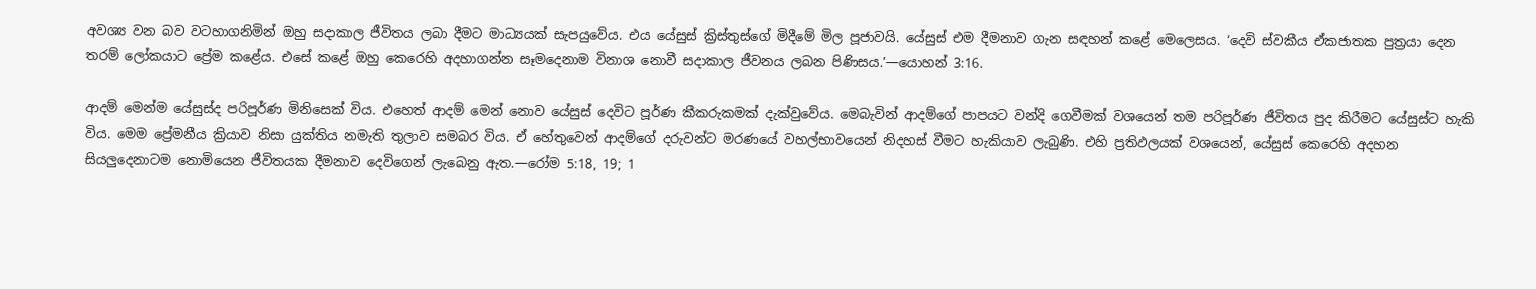අවශ්‍ය වන බව වටහාගනිමින් ඔහු සදාකාල ජීවිතය ලබා දීමට මාධ්‍යයක් සැපයුවේය. එය යේසුස් ක්‍රිස්තුස්ගේ මිදීමේ මිල පූජාවයි. යේසුස් එම දීමනාව ගැන සඳහන් කළේ මෙලෙසය. ‘දෙවි ස්වකීය ඒකජාතක පුත්‍රයා දෙන තරම් ලෝකයාට ප්‍රේම කළේය. එසේ කළේ ඔහු කෙරෙහි අදහාගන්න සෑමදෙනාම විනාශ නොවී සදාකාල ජීවනය ලබන පිණිසය.’—යොහන් 3:16.

ආදම් මෙන්ම යේසුස්ද පරිපූර්ණ මිනිසෙක් විය. එහෙත් ආදම් මෙන් නොව යේසුස් දෙවිට පූර්ණ කීකරුකමක් දැක්වුවේය. මෙබැවින් ආදම්ගේ පාපයට වන්දි ගෙවීමක් වශයෙන් තම පරිපූර්ණ ජීවිතය පුද කිරීමට යේසුස්ට හැකි විය. මෙම ප්‍රේමනීය ක්‍රියාව නිසා යුක්තිය නමැති තුලාව සමබර විය. ඒ හේතුවෙන් ආදම්ගේ දරුවන්ට මරණයේ වහල්භාවයෙන් නිදහස් වීමට හැකියාව ලැබුණි. එහි ප්‍රතිඵලයක් වශයෙන්, යේසුස් කෙරෙහි අදහන සියලුදෙනාටම නොමියෙන ජීවිතයක දීමනාව දෙවිගෙන් ලැබෙනු ඇත.—රෝම 5:18, 19; 1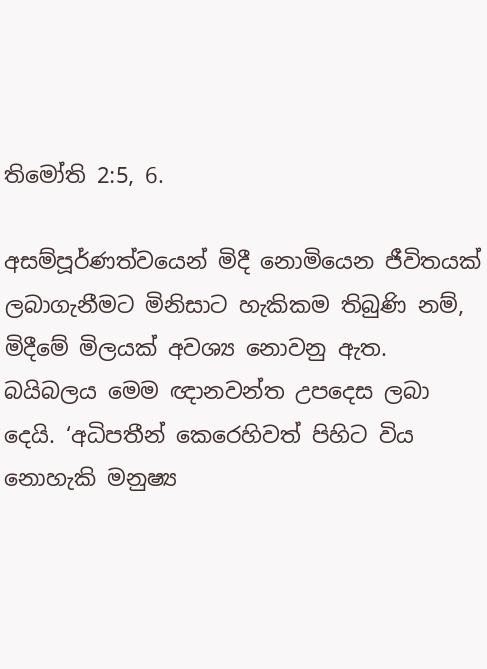තිමෝති 2:5, 6.

අසම්පූර්ණත්වයෙන් මිදී නොමියෙන ජීවිතයක් ලබාගැනීමට මිනිසාට හැකිකම තිබුණි නම්, මිදීමේ මිලයක් අවශ්‍ය නොවනු ඇත. බයිබලය මෙම ඥානවන්ත උපදෙස ලබා දෙයි. ‘අධිපතීන් කෙරෙහිවත් පිහිට විය නොහැකි මනුෂ්‍ය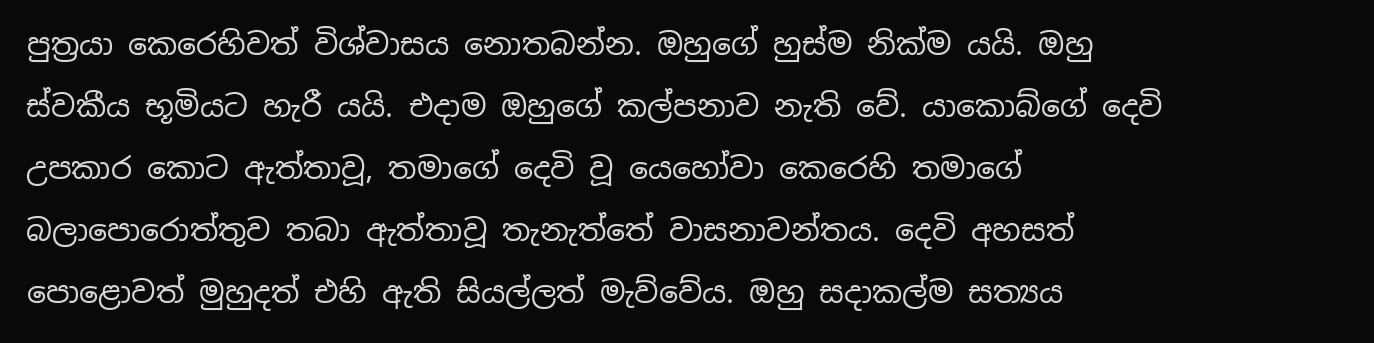පුත්‍රයා කෙරෙහිවත් විශ්වාසය නොතබන්න. ඔහුගේ හුස්ම නික්ම යයි. ඔහු ස්වකීය භූමියට හැරී යයි. එදාම ඔහුගේ කල්පනාව නැති වේ. යාකොබ්ගේ දෙවි උපකාර කොට ඇත්තාවූ, තමාගේ දෙවි වූ යෙහෝවා කෙරෙහි තමාගේ බලාපොරොත්තුව තබා ඇත්තාවූ තැනැත්තේ වාසනාවන්තය. දෙවි අහසත් පොළොවත් මුහුදත් එහි ඇති සියල්ලත් මැව්වේය. ඔහු සදාකල්ම සත්‍යය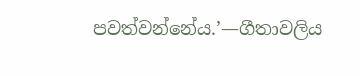පවත්වන්නේය.’—ගීතාවලිය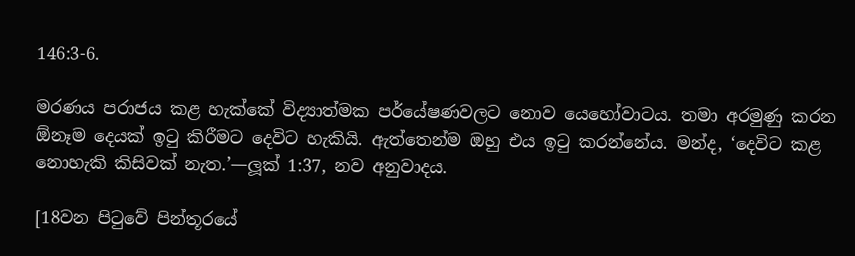146:3-6.

මරණය පරාජය කළ හැක්කේ විද්‍යාත්මක පර්යේෂණවලට නොව යෙහෝවාටය. තමා අරමුණු කරන ඕනෑම දෙයක් ඉටු කිරීමට දෙවිට හැකියි. ඇත්තෙන්ම ඔහු එය ඉටු කරන්නේය. මන්ද, ‘දෙවිට කළ නොහැකි කිසිවක් නැත.’—ලූක් 1:37, නව අනුවාදය.

[18වන පිටුවේ පින්තූරයේ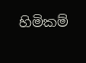හිමිකම්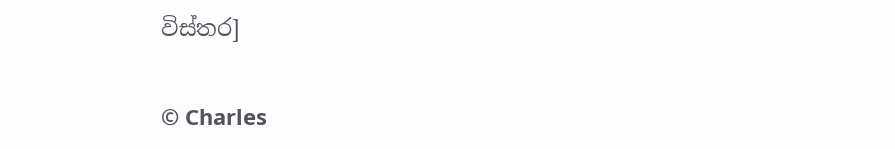විස්තර]

© Charles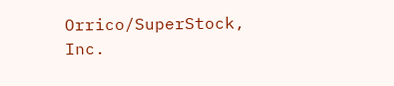Orrico/SuperStock, Inc.